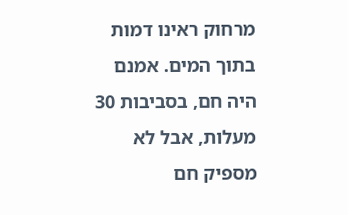מרחוק ראינו דמות בתוך המים. אמנם היה חם, בסביבות 30 מעלות, אבל לא מספיק חם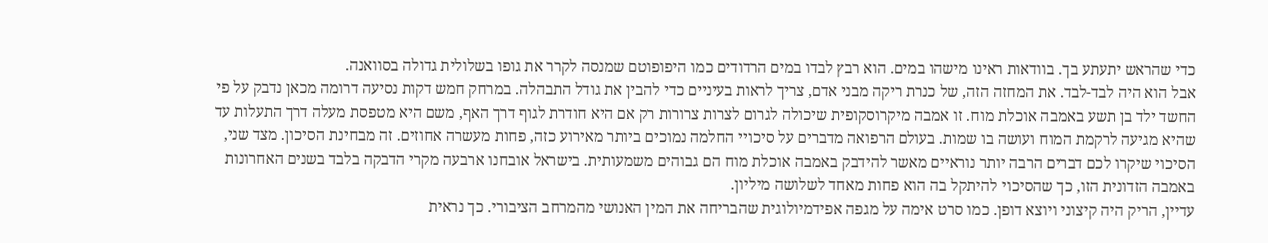כדי שהראש יתעתע בך. בוודאות ראינו מישהו במים. הוא רבץ לבדו במים הרדודים כמו היפופוטם שמנסה לקרר את גופו בשלולית גדולה בסוואנה.
אבל הוא היה לבד-לבד. את המחזה הזה, של כנרת ריקה מבני אדם, צריך לראות בעיניים כדי להבין את גודל התבהלה. במרחק חמש דקות נסיעה דרומה מכאן נדבק על פי החשד ילד בן תשע באמבה אוכלת מוח. זו אמבה מיקרוסקופית שיכולה לגרום לצרות צרורות רק אם היא חודרת לגוף דרך האף, משם היא מטפסת מעלה דרך התעלות עד שהיא מגיעה לרקמת המוח ועושה בו שמות. בעולם הרפואה מדברים על סיכויי החלמה נמוכים ביותר מאירוע כזה, פחות מעשרה אחוזים. זה מבחינת הסיכון. מצד שני, הסיכוי שיקרו לכם דברים הרבה יותר נוראיים מאשר להידבק באמבה אוכלת מוח הם גבוהים משמעותית. בישראל אובחנו ארבעה מקרי הדבקה בלבד בשנים האחרונות באמבה הזדונית הזו, כך שהסיכוי להיתקל בה הוא פחות מאחד לשלושה מיליון.
עדיין, הריק היה קיצוני ויוצא דופן. כמו סרט אימה על מגפה אפידמיולוגית שהבריחה את המין האנושי מהמרחב הציבורי. כך נראית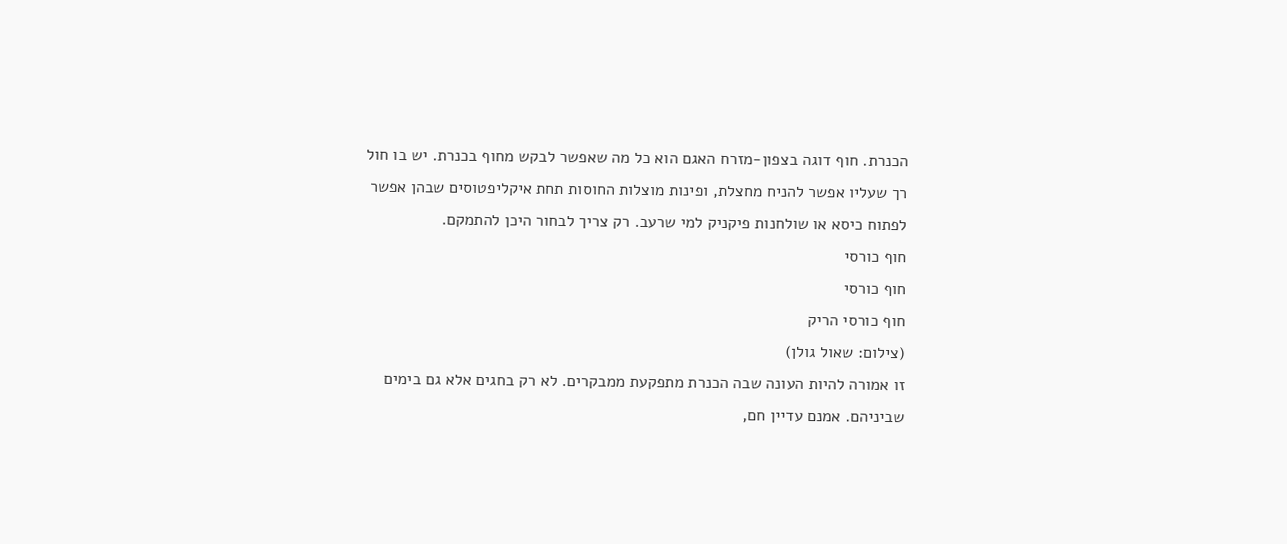הכנרת. חוף דוגה בצפון-מזרח האגם הוא כל מה שאפשר לבקש מחוף בכנרת. יש בו חול רך שעליו אפשר להניח מחצלת, ופינות מוצלות החוסות תחת איקליפטוסים שבהן אפשר לפתוח כיסא או שולחנות פיקניק למי שרעב. רק צריך לבחור היכן להתמקם.
חוף כורסי
חוף כורסי
חוף כורסי הריק
(צילום: שאול גולן)
זו אמורה להיות העונה שבה הכנרת מתפקעת ממבקרים. לא רק בחגים אלא גם בימים שביניהם. אמנם עדיין חם,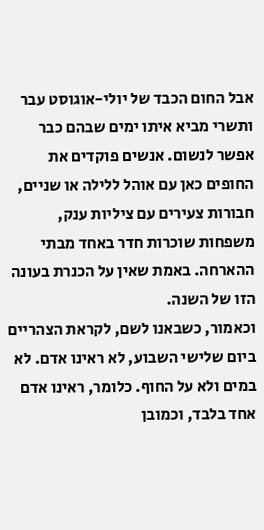אבל החום הכבד של יולי-אוגוסט עבר ותשרי מביא איתו ימים שבהם כבר אפשר לנשום. אנשים פוקדים את החופים כאן עם אוהל ללילה או שניים, חבורות צעירים עם ציליות ענק, משפחות שוכרות חדר באחד מבתי ההארחה. באמת שאין על הכנרת בעונה הזו של השנה.
וכאמור, כשבאנו לשם, לקראת הצהריים ביום שלישי השבוע, לא ראינו אדם. לא במים ולא על החוף. כלומר, ראינו אדם אחד בלבד, וכמובן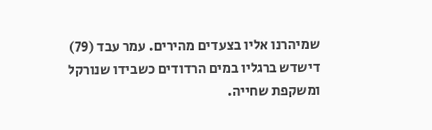שמיהרנו אליו בצעדים מהירים. עמר עבד (79) דישדש ברגליו במים הרדודים כשבידו שנורקל ומשקפת שחייה.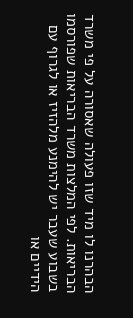הבהרנו לו מיד שזו פעולה שאסורה על פי משרד הבריאות. לפי המלצות משרד הבריאות שפורסמו בשבוע שעבר יש להימנע מלהזיז או לגרוף עם הידיים או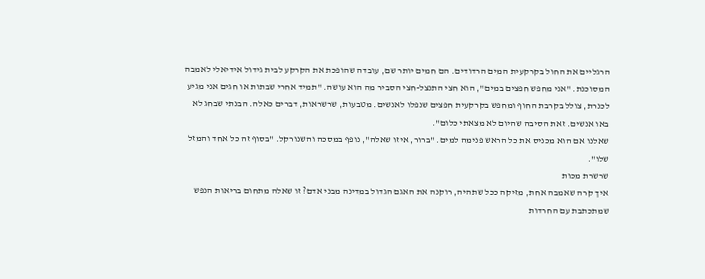הרגליים את החול בקרקעית המים הרדודים. הם חמים יותר שם, עובדה שהופכת את הקרקע לבית גידול אידיאלי לאמבה המסוכנת. "אני מחפש חפצים במים", הוא חצי התנצל-חצי הסביר מה הוא עושה. "תמיד אחרי שבתות או חגים אני מגיע לכנרת, צולל בקרבת החוף ומחפש בקרקעית חפצים שנפלו לאנשים. מטבעות, שרשראות, דברים כאלה. הבנתי שבחג לא באו אנשים. זאת הסיבה שהיום לא מצאתי כלום".
שאלנו אם הוא מכניס את כל הראש פנימה למים. "ברור, איזו שאלה", נופף במסכה והשנורקל. "בסוף זה כל אחד והמזל שלו".
שרשרת מכות
איך קרה שאמבה אחת, מזיקה ככל שתהיה, רוקנה את האגם הגדול במדינה מבני אדם? זו שאלה מתחום בריאות הנפש שמתכתבת עם החרדות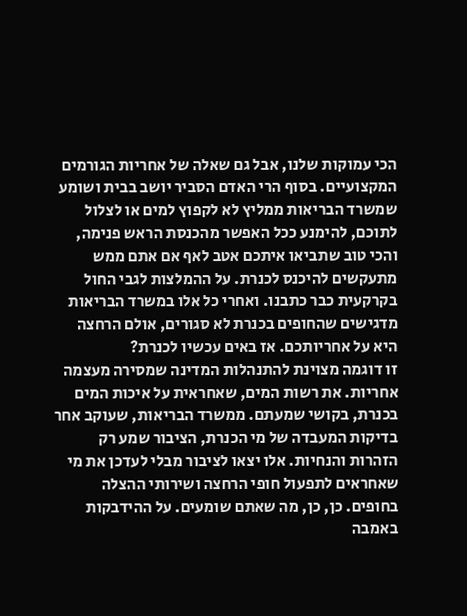הכי עמוקות שלנו, אבל גם שאלה של אחריות הגורמים המקצועיים. בסוף הרי האדם הסביר יושב בבית ושומע שמשרד הבריאות ממליץ לא לקפוץ למים או לצלול לתוכם, להימנע ככל האפשר מהכנסת הראש פנימה, והכי טוב שתביאו איתכם אטב לאף אם אתם ממש מתעקשים להיכנס לכנרת. על ההמלצות לגבי החול בקרקעית כבר כתבנו. ואחרי כל אלו במשרד הבריאות מדגישים שהחופים בכנרת לא סגורים, אולם הרחצה היא על אחריותכם. אז באים עכשיו לכנרת?
זו דוגמה מצוינת להתנהלות המדינה שמסירה מעצמה אחריות. את רשות המים, שאחראית על איכות המים בכנרת, בקושי שמעתם. ממשרד הבריאות, שעוקב אחר בדיקות המעבדה של מי הכנרת, הציבור שמע רק הזהרות והנחיות. אלו יצאו לציבור מבלי לעדכן את מי שאחראים לתפעול חופי הרחצה ושירותי ההצלה בחופים. כן, כן, מה שאתם שומעים. על ההידבקות באמבה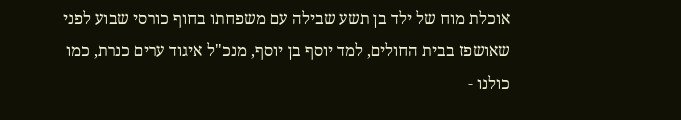אוכלת מוח של ילד בן תשע שבילה עם משפחתו בחוף כורסי שבוע לפני שאושפז בבית החולים, למד יוסף בן יוסף, מנכ"ל איגוד ערים כנרת, כמו כולנו ‑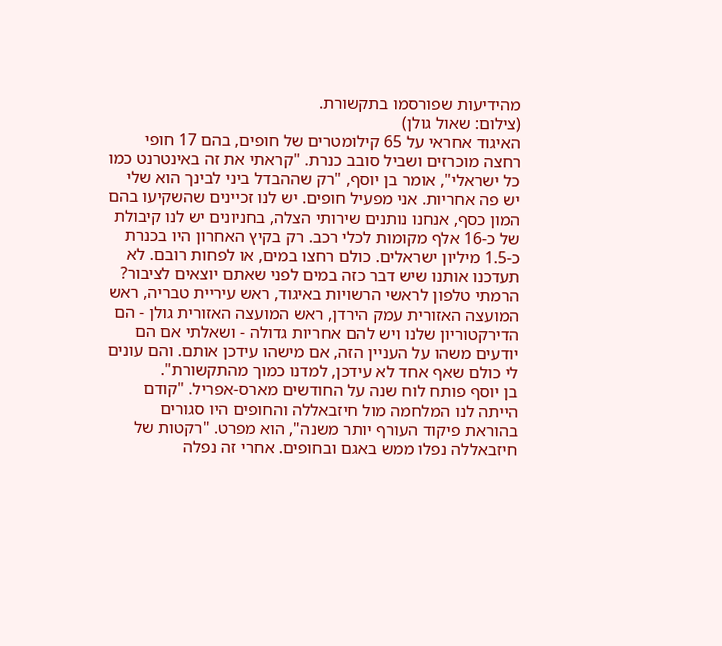מהידיעות שפורסמו בתקשורת.
(צילום: שאול גולן)
האיגוד אחראי על 65 קילומטרים של חופים, בהם 17 חופי רחצה מוכרזים ושביל סובב כנרת. "קראתי את זה באינטרנט כמו כל ישראלי", אומר בן יוסף, "רק שההבדל ביני לבינך הוא שלי יש פה אחריות. אני מפעיל חופים. יש לנו זכיינים שהשקיעו בהם המון כסף, אנחנו נותנים שירותי הצלה, בחניונים יש לנו קיבולת של כ-16 אלף מקומות לכלי רכב. רק בקיץ האחרון היו בכנרת כ-1.5 מיליון ישראלים. כולם רחצו במים, או לפחות רובם. לא תעדכנו אותנו שיש דבר כזה במים לפני שאתם יוצאים לציבור? הרמתי טלפון לראשי הרשויות באיגוד, ראש עיריית טבריה, ראש המועצה האזורית עמק הירדן, ראש המועצה האזורית גולן ‑ הם הדירקטוריון שלנו ויש להם אחריות גדולה ‑ ושאלתי אם הם יודעים משהו על העניין הזה, אם מישהו עידכן אותם. והם עונים לי כולם שאף אחד לא עידכן, למדנו כמוך מהתקשורת".
בן יוסף פותח לוח שנה על החודשים מארס-אפריל. "קודם הייתה לנו המלחמה מול חיזבאללה והחופים היו סגורים בהוראת פיקוד העורף יותר משנה", הוא מפרט. "רקטות של חיזבאללה נפלו ממש באגם ובחופים. אחרי זה נפלה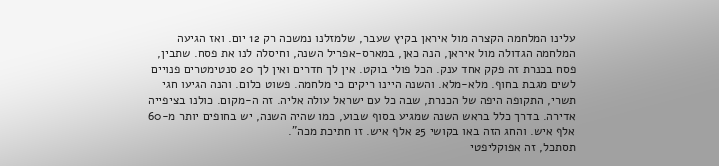עלינו המלחמה הקצרה מול איראן בקיץ שעבר, שלמזלנו נמשכה רק 12 יום. ואז הגיעה המלחמה הגדולה מול איראן, הנה כאן, במארס-אפריל השנה, וחיסלה לנו את פסח. שתבין, פסח בכנרת זה פקק אחד ענק. הכל פולי בוקט. אין לך חדרים ואין לך 20 סנטימטרים פנויים לשים מגבת בחוף. מלא-מלא. והשנה היינו ריקים כי מלחמה. פשוט כלום. והנה הגיעו חגי תשרי, התקופה היפה של הכנרת, שבה כל עם ישראל עולה אליה. זה ה-מקום. כולנו בציפייה אדירה. בדרך כלל בראש השנה שמגיע בסוף שבוע, כמו שהיה השנה, יש בחופים יותר מ-60 אלף איש. והחג הזה באו בקושי 25 אלף איש. זו חתיכת מכה".
תסתכל, זה אפוקליפטי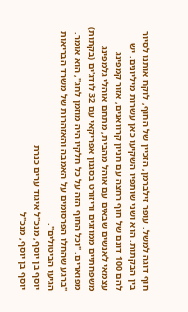חוף דוגה למשל. עופר זילברמן, הזכיין של החוף, לוקח אותנו לסיור בין הבקתות. הוא ושני שותפיו השקיעו כאן עשרות מיליונים. יש להם 100 דונם של חוף רחצה עם חניון קרוואנים, אזור קמפינג עצמאי לאנשים שבאים עם אוהל מהבית, מתחם אוהלי גלמפינג משפחתיים ממוזגים וריזורט בסגנון אפריקאי עם 32 לודג'ים (בקתות) מפוארים. "וכל החוף הזה על כל חלקיו היה מוזמן לחג", הוא אומר. "ברגע שהחלו הפרסומים על האמבה והאזהרות של משרד הבריאות הגיעו הביטולים".
יוסף בן יוסף, מנכ"ל איגוד ערים כנרת
יוסף בן יוסף, מנכ"ל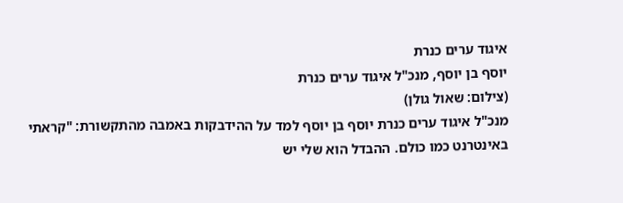איגוד ערים כנרת
יוסף בן יוסף, מנכ"ל איגוד ערים כנרת
(צילום: שאול גולן)
מנכ"ל איגוד ערים כנרת יוסף בן יוסף למד על ההידבקות באמבה מהתקשורת: "קראתי באינטרנט כמו כולם. ההבדל הוא שלי יש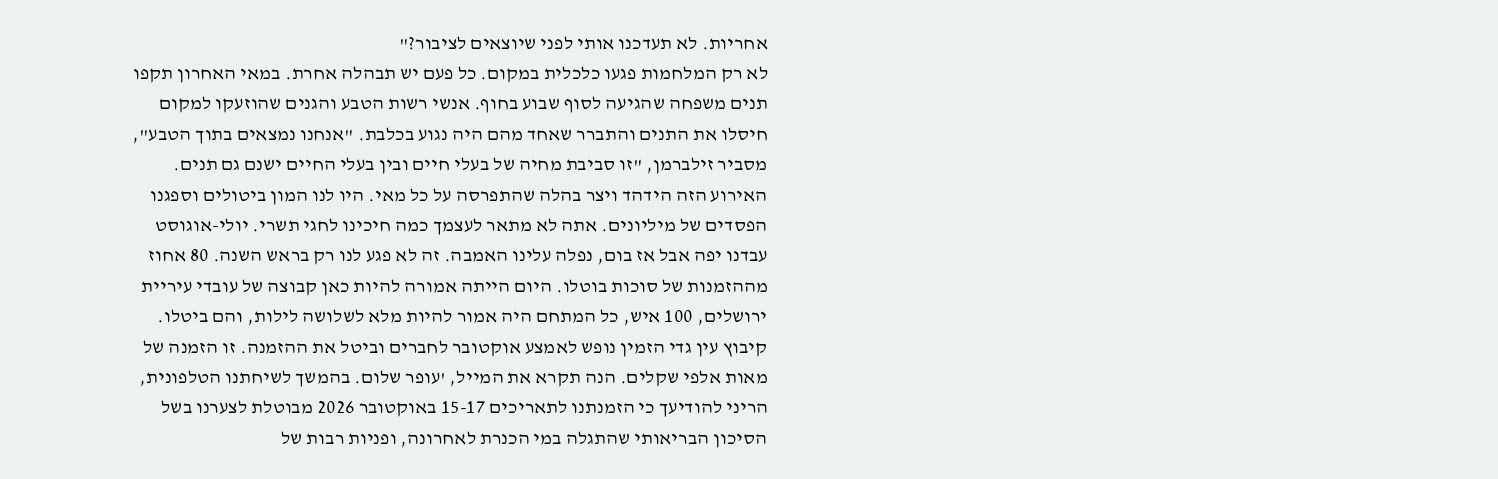אחריות. לא תעדכנו אותי לפני שיוצאים לציבור?"
לא רק המלחמות פגעו כלכלית במקום. כל פעם יש תבהלה אחרת. במאי האחרון תקפו תנים משפחה שהגיעה לסוף שבוע בחוף. אנשי רשות הטבע והגנים שהוזעקו למקום חיסלו את התנים והתברר שאחד מהם היה נגוע בכלבת. "אנחנו נמצאים בתוך הטבע", מסביר זילברמן, "זו סביבת מחיה של בעלי חיים ובין בעלי החיים ישנם גם תנים. האירוע הזה הידהד ויצר בהלה שהתפרסה על כל מאי. היו לנו המון ביטולים וספגנו הפסדים של מיליונים. אתה לא מתאר לעצמך כמה חיכינו לחגי תשרי. יולי-אוגוסט עבדנו יפה אבל אז בום, נפלה עלינו האמבה. זה לא פגע לנו רק בראש השנה. 80 אחוז מההזמנות של סוכות בוטלו. היום הייתה אמורה להיות כאן קבוצה של עובדי עיריית ירושלים, 100 איש, כל המתחם היה אמור להיות מלא לשלושה לילות, והם ביטלו. קיבוץ עין גדי הזמין נופש לאמצע אוקטובר לחברים וביטל את ההזמנה. זו הזמנה של מאות אלפי שקלים. הנה תקרא את המייל, 'עופר שלום. בהמשך לשיחתנו הטלפונית, הריני להודיעך כי הזמנתנו לתאריכים 15-17 באוקטובר 2026 מבוטלת לצערנו בשל הסיכון הבריאותי שהתגלה במי הכנרת לאחרונה, ופניות רבות של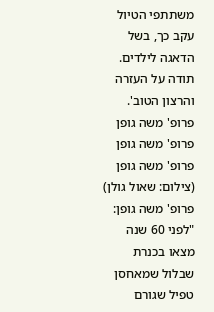משתתפי הטיול עקב כך, בשל הדאגה לילדים. תודה על העזרה והרצון הטוב'.
פרופ' משה גופן
פרופ' משה גופן
פרופ' משה גופן
(צילום: שאול גולן)
פרופ' משה גופן: "לפני 60 שנה מצאו בכנרת שבלול שמאחסן טפיל שגורם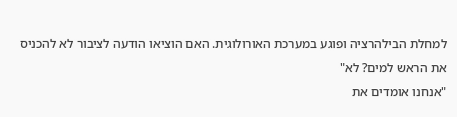למחלת הבילהרציה ופוגע במערכת האורולוגית. האם הוציאו הודעה לציבור לא להכניס את הראש למים? לא"
"אנחנו אומדים את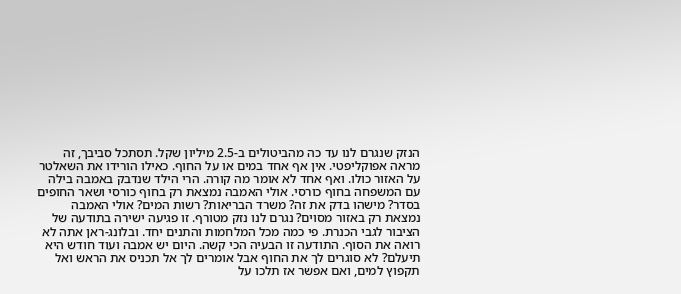הנזק שנגרם לנו עד כה מהביטולים ב-2.5 מיליון שקל. תסתכל סביבך, זה מראה אפוקליפטי. אין אף אחד במים או על החוף. כאילו הורידו את השאלטר על האזור כולו. ואף אחד לא אומר מה קורה. הרי הילד שנדבק באמבה בילה עם המשפחה בחוף כורסי. אולי האמבה נמצאת רק בחוף כורסי ושאר החופים בסדר? מישהו בדק את זה? משרד הבריאות? רשות המים? אולי האמבה נמצאת רק באזור מסוים? נגרם לנו נזק מטורף. זו פגיעה ישירה בתודעה של הציבור לגבי הכנרת. פי כמה מכל המלחמות והתנים יחד. ובלונג-ראן אתה לא רואה את הסוף. התודעה זו הבעיה הכי קשה. היום יש אמבה ועוד חודש היא תיעלם? לא סוגרים לך את החוף אבל אומרים לך אל תכניס את הראש ואל תקפוץ למים, ואם אפשר אז תלכו על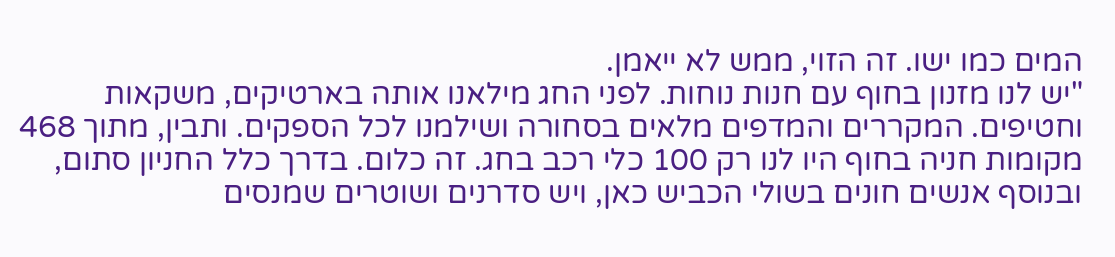המים כמו ישו. זה הזוי, ממש לא ייאמן.
"יש לנו מזנון בחוף עם חנות נוחות. לפני החג מילאנו אותה בארטיקים, משקאות וחטיפים. המקררים והמדפים מלאים בסחורה ושילמנו לכל הספקים. ותבין, מתוך 468 מקומות חניה בחוף היו לנו רק 100 כלי רכב בחג. זה כלום. בדרך כלל החניון סתום, ובנוסף אנשים חונים בשולי הכביש כאן, ויש סדרנים ושוטרים שמנסים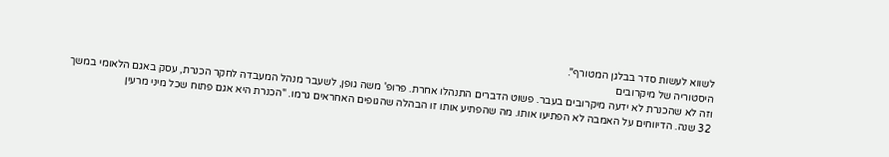לשווא לעשות סדר בבלגן המטורף".
היסטוריה של מיקרובים
וזה לא שהכנרת לא ידעה מיקרובים בעבר. פשוט הדברים התנהלו אחרת. פרופ' משה גופן, לשעבר מנהל המעבדה לחקר הכנרת, עסק באגם הלאומי במשך 32 שנה. הדיווחים על האמבה לא הפתיעו אותו. מה שהפתיע אותו זו הבהלה שהגופים האחראים גרמו. "הכנרת היא אגם פתוח שכל מיני מרעין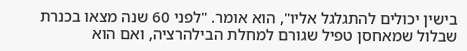בישין יכולים להתגלגל אליו", הוא אומר. "לפני 60 שנה מצאו בכנרת שבלול שמאחסן טפיל שגורם למחלת הבילהרציה, ואם הוא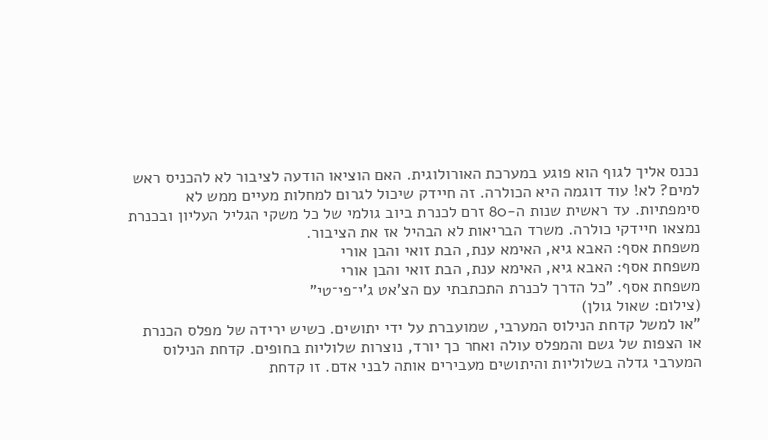נכנס אליך לגוף הוא פוגע במערכת האורולוגית. האם הוציאו הודעה לציבור לא להכניס ראש למים? לא! עוד דוגמה היא הכולרה. זה חיידק שיכול לגרום למחלות מעיים ממש לא סימפתיות. עד ראשית שנות ה-80 זרם לכנרת ביוב גולמי של כל משקי הגליל העליון ובכנרת נמצאו חיידקי כולרה. משרד הבריאות לא הבהיל אז את הציבור.
משפחת אסף: האבא גיא, האימא ענת, הבת זואי והבן אורי
משפחת אסף: האבא גיא, האימא ענת, הבת זואי והבן אורי
משפחת אסף. "כל הדרך לכנרת התכתבתי עם הצ'אט ג'י־פי־טי"
(צילום: שאול גולן)
"או למשל קדחת הנילוס המערבי, שמועברת על ידי יתושים. כשיש ירידה של מפלס הכנרת או הצפות של גשם והמפלס עולה ואחר כך יורד, נוצרות שלוליות בחופים. קדחת הנילוס המערבי גדלה בשלוליות והיתושים מעבירים אותה לבני אדם. זו קדחת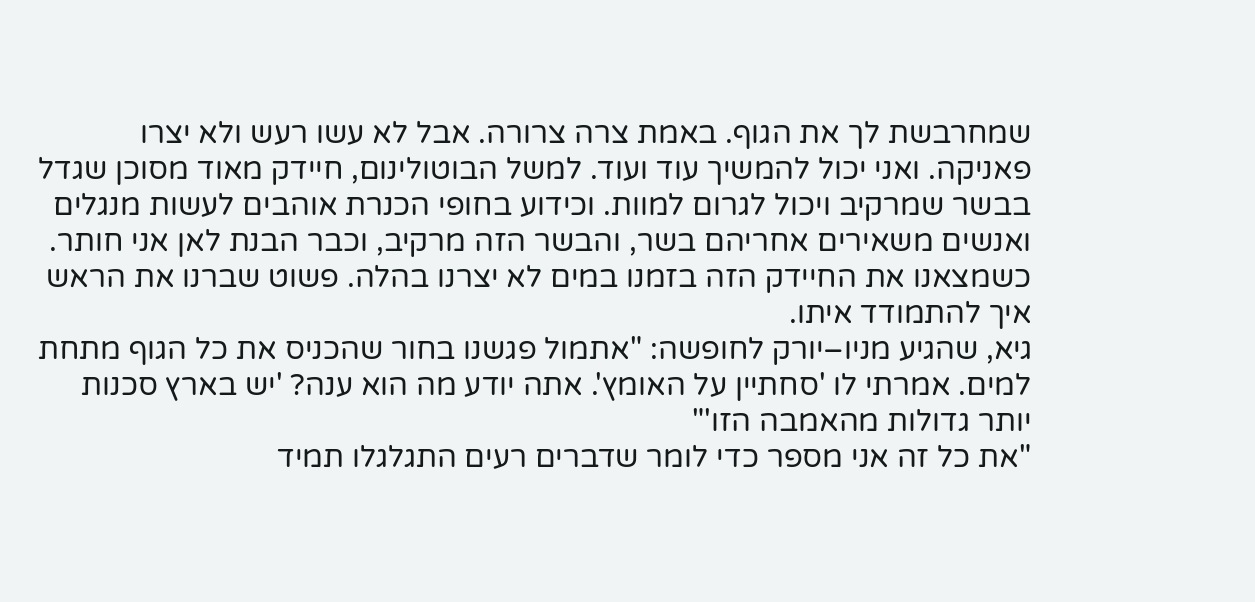שמחרבשת לך את הגוף. באמת צרה צרורה. אבל לא עשו רעש ולא יצרו פאניקה. ואני יכול להמשיך עוד ועוד. למשל הבוטולינום, חיידק מאוד מסוכן שגדל בבשר שמרקיב ויכול לגרום למוות. וכידוע בחופי הכנרת אוהבים לעשות מנגלים ואנשים משאירים אחריהם בשר, והבשר הזה מרקיב, וכבר הבנת לאן אני חותר. כשמצאנו את החיידק הזה בזמנו במים לא יצרנו בהלה. פשוט שברנו את הראש איך להתמודד איתו.
גיא, שהגיע מניו–יורק לחופשה: "אתמול פגשנו בחור שהכניס את כל הגוף מתחת למים. אמרתי לו 'סחתיין על האומץ'. אתה יודע מה הוא ענה? 'יש בארץ סכנות יותר גדולות מהאמבה הזו'"
"את כל זה אני מספר כדי לומר שדברים רעים התגלגלו תמיד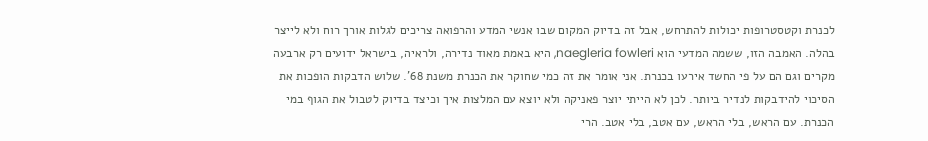לכנרת וקטסטרופות יכולות להתרחש, אבל זה בדיוק המקום שבו אנשי המדע והרפואה צריכים לגלות אורך רוח ולא לייצר בהלה. האמבה הזו, ששמה המדעי הוא naegleria fowleri, היא באמת מאוד נדירה, ולראיה, בישראל ידועים רק ארבעה מקרים וגם הם על פי החשד אירעו בכנרת. אני אומר את זה כמי שחוקר את הכנרת משנת 68'. שלוש הדבקות הופכות את הסיכוי להידבקות לנדיר ביותר. לכן לא הייתי יוצר פאניקה ולא יוצא עם המלצות איך וכיצד בדיוק לטבול את הגוף במי הכנרת. עם הראש, בלי הראש, עם אטב, בלי אטב. הרי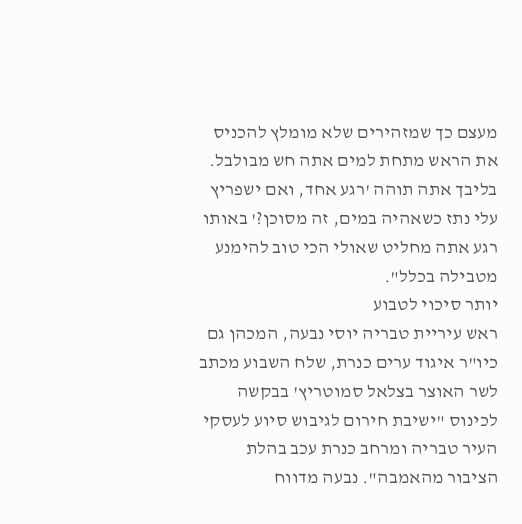מעצם כך שמזהירים שלא מומלץ להכניס את הראש מתחת למים אתה חש מבולבל. בליבך אתה תוהה 'רגע אחד, ואם ישפריץ עלי נתז כשאהיה במים, זה מסוכן?' באותו רגע אתה מחליט שאולי הכי טוב להימנע מטבילה בכלל".
יותר סיכוי לטבוע
ראש עיריית טבריה יוסי נבעה, המכהן גם כיו"ר איגוד ערים כנרת, שלח השבוע מכתב לשר האוצר בצלאל סמוטריץ' בבקשה לכינוס "ישיבת חירום לגיבוש סיוע לעסקי העיר טבריה ומרחב כנרת עכב בהלת הציבור מהאמבה". נבעה מדווח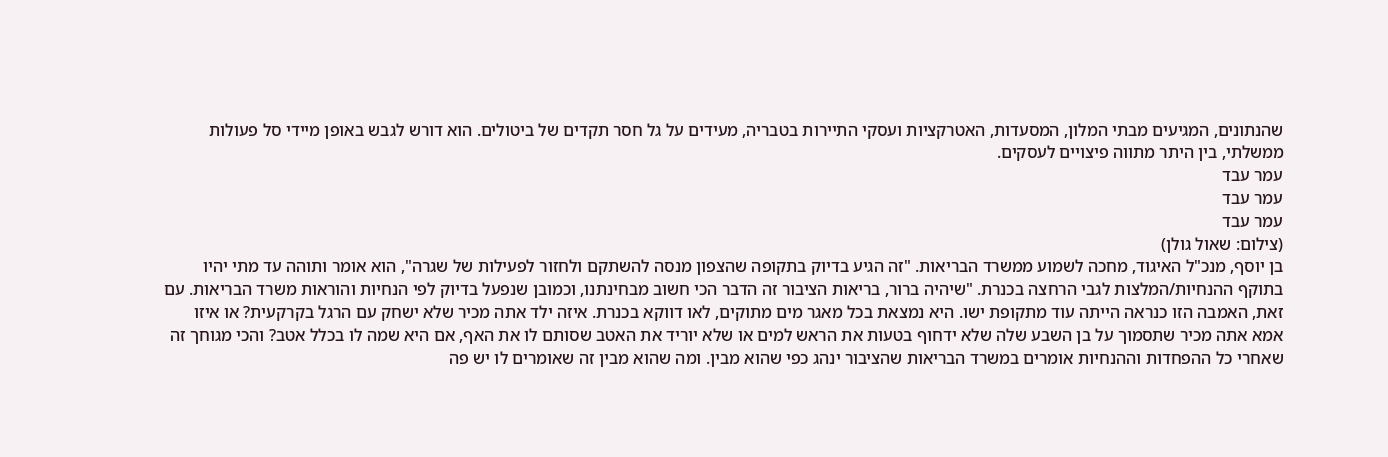שהנתונים, המגיעים מבתי המלון, המסעדות, האטרקציות ועסקי התיירות בטבריה, מעידים על גל חסר תקדים של ביטולים. הוא דורש לגבש באופן מיידי סל פעולות ממשלתי, בין היתר מתווה פיצויים לעסקים.
עמר עבד
עמר עבד
עמר עבד
(צילום: שאול גולן)
בן יוסף, מנכ"ל האיגוד, מחכה לשמוע ממשרד הבריאות. "זה הגיע בדיוק בתקופה שהצפון מנסה להשתקם ולחזור לפעילות של שגרה", הוא אומר ותוהה עד מתי יהיו בתוקף ההנחיות/המלצות לגבי הרחצה בכנרת. "שיהיה ברור, בריאות הציבור זה הדבר הכי חשוב מבחינתנו, וכמובן שנפעל בדיוק לפי הנחיות והוראות משרד הבריאות. עם זאת, האמבה הזו כנראה הייתה עוד מתקופת ישו. היא נמצאת בכל מאגר מים מתוקים, לאו דווקא בכנרת. איזה ילד אתה מכיר שלא ישחק עם הרגל בקרקעית? או איזו אמא אתה מכיר שתסמוך על בן השבע שלה שלא ידחוף בטעות את הראש למים או שלא יוריד את האטב שסותם לו את האף, אם היא שמה לו בכלל אטב? והכי מגוחך זה שאחרי כל ההפחדות וההנחיות אומרים במשרד הבריאות שהציבור ינהג כפי שהוא מבין. ומה שהוא מבין זה שאומרים לו יש פה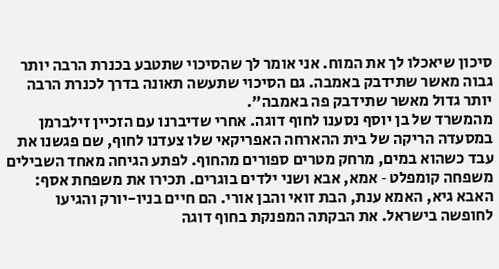סיכון שיאכלו לך את המוח. אני אומר לך שהסיכוי שתטבע בכנרת הרבה יותר גבוה מאשר שתידבק באמבה. גם הסיכוי שתעשה תאונה בדרך לכנרת הרבה יותר גדול מאשר שתידבק פה באמבה".
מהמשרד של בן יוסף נסענו לחוף דוגה. אחרי שדיברנו עם הזכיין זילברמן במסעדה הריקה של בית ההארחה האפריקאי שלו צעדנו לחוף, שם פגשנו את עבד כשהוא במים, מרחק מטרים ספורים מהחוף. לפתע הגיחה מאחד השבילים משפחה קומפלט ‑ אמא, אבא ושני ילדים בוגרים. תכירו את משפחת אסף: האבא גיא, האמא ענת, הבת זואי והבן אורי. הם חיים בניו-יורק והגיעו לחופשה בישראל. את הבקתה המפנקת בחוף דוגה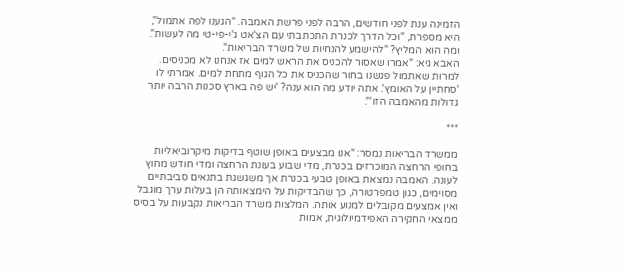הזמינה ענת לפני חודשים, הרבה לפני פרשת האמבה. "הגענו לפה אתמול", היא מספרת, "וכל הדרך לכנרת התכתבתי עם הצ'אט ג'י-פי-טי מה לעשות".
ומה הוא המליץ? "להישמע להנחיות של משרד הבריאות".
האבא גיא: "אמרו שאסור להכניס את הראש למים אז אנחנו לא מכניסים. למרות שאתמול פגשנו בחור שהכניס את כל הגוף מתחת למים. אמרתי לו 'סחתיין על האומץ'. אתה יודע מה הוא ענה? 'יש פה בארץ סכנות הרבה יותר גדולות מהאמבה הזו'".

***

ממשרד הבריאות נמסר: "אנו מבצעים באופן שוטף בדיקות מיקרוביאליות בחופי הרחצה המוכרזים בכנרת, מדי שבוע בעונת הרחצה ומדי חודש מחוץ לעונה. האמבה נמצאת באופן טבעי בכנרת אך משגשגת בתנאים סביבתיים מסוימים, כגון טמפרטורה, כך שהבדיקות על הימצאותה הן בעלות ערך מוגבל ואין אמצעים מקובלים למנוע אותה. המלצות משרד הבריאות נקבעות על בסיס ממצאי החקירה האפידמיולוגית, אמות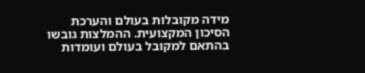מידה מקובלות בעולם והערכת הסיכון המקצועית. ההמלצות גובשו בהתאם למקובל בעולם ועומדות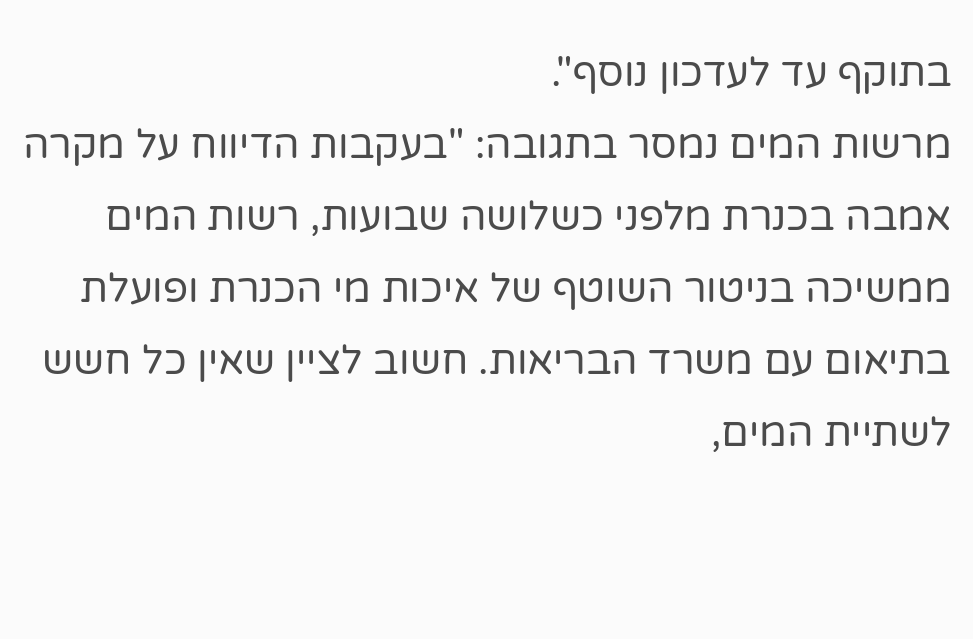בתוקף עד לעדכון נוסף".
מרשות המים נמסר בתגובה: "בעקבות הדיווח על מקרה אמבה בכנרת מלפני כשלושה שבועות, רשות המים ממשיכה בניטור השוטף של איכות מי הכנרת ופועלת בתיאום עם משרד הבריאות. חשוב לציין שאין כל חשש לשתיית המים,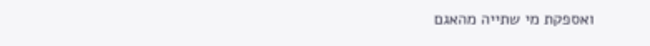ואספקת מי שתייה מהאגם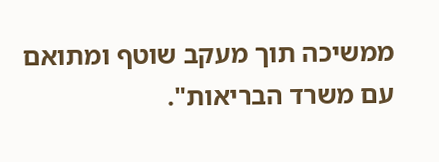ממשיכה תוך מעקב שוטף ומתואם עם משרד הבריאות".